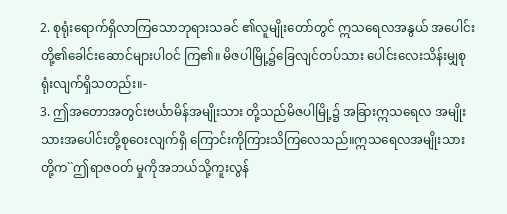2. စုရုံးရောက်ရှိလာကြသောဘုရားသခင် ၏လူမျိုးတော်တွင် ဣသရေလအနွယ် အပေါင်းတို့၏ခေါင်းဆောင်များပါဝင် ကြ၏။ မိဇပါမြို့၌ခြေလျင်တပ်သား ပေါင်းလေးသိန်းမျှစုရုံးလျက်ရှိသတည်း။-
3. ဤအတောအတွင်းဗင်္ယာမိန်အမျိုးသား တို့သည်မိဇပါမြို့၌ အခြားဣသရေလ အမျိုးသားအပေါင်းတို့စုဝေးလျက်ရှိ ကြောင်းကိုကြားသိကြလေသည်။ဣသရေလအမျိုးသားတို့က``ဤရာဇဝတ် မှုကိုအဘယ်သို့ကူးလွန်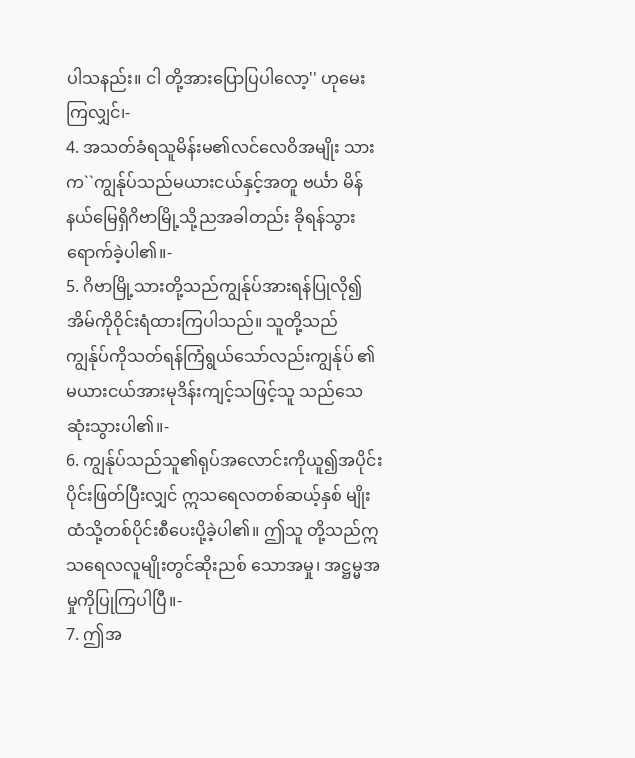ပါသနည်း။ ငါ တို့အားပြောပြပါလော့'' ဟုမေးကြလျှင်၊-
4. အသတ်ခံရသူမိန်းမ၏လင်လေဝိအမျိုး သားက``ကျွန်ုပ်သည်မယားငယ်နှင့်အတူ ဗင်္ယာ မိန်နယ်မြေရှိဂိဗာမြို့သို့ညအခါတည်း ခိုရန်သွားရောက်ခဲ့ပါ၏။-
5. ဂိဗာမြို့သားတို့သည်ကျွန်ုပ်အားရန်ပြုလို၍ အိမ်ကိုဝိုင်းရံထားကြပါသည်။ သူတို့သည် ကျွန်ုပ်ကိုသတ်ရန်ကြံရွယ်သော်လည်းကျွန်ုပ် ၏မယားငယ်အားမုဒိန်းကျင့်သဖြင့်သူ သည်သေဆုံးသွားပါ၏။-
6. ကျွန်ုပ်သည်သူ၏ရုပ်အလောင်းကိုယူ၍အပိုင်း ပိုင်းဖြတ်ပြီးလျှင် ဣသရေလတစ်ဆယ့်နှစ် မျိုးထံသို့တစ်ပိုင်းစီပေးပို့ခဲ့ပါ၏။ ဤသူ တို့သည်ဣသရေလလူမျိုးတွင်ဆိုးညစ် သောအမှု၊ အဋ္ဌမ္မအမှုကိုပြုကြပါပြီ။-
7. ဤအ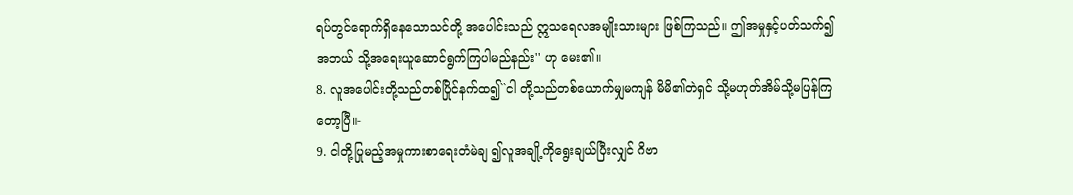ရပ်တွင်ရောက်ရှိနေသောသင်တို့ အပေါင်းသည် ဣသရေလအမျိုးသားများ ဖြစ်ကြသည်။ ဤအမှုနှင့်ပတ်သက်၍အဘယ် သို့အရေးယူဆောင်ရွက်ကြပါမည်နည်း'' ဟု မေး၏။
8. လူအပေါင်းတို့သည်တစ်ပြိုင်နက်ထ၍``ငါ တို့သည်တစ်ယောက်မျှမကျန် မိမိ၏တဲရှင် သို့မဟုတ်အိမ်သို့မပြန်ကြတော့ပြီ။-
9. ငါတို့ပြုမည့်အမှုကားစာရေးတံမဲချ ၍လူအချို့ကိုရွေးချယ်ပြီးလျှင် ဂိဗာ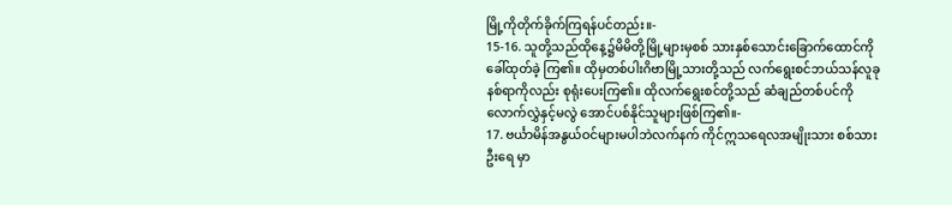မြို့ကိုတိုက်ခိုက်ကြရန်ပင်တည်း။-
15-16. သူတို့သည်ထိုနေ့၌မိမိတို့မြို့များမှစစ် သားနှစ်သောင်းခြောက်ထောင်ကိုခေါ်ထုတ်ခဲ့ ကြ၏။ ထိုမှတစ်ပါးဂိဗာမြို့သားတို့သည် လက်ရွေးစင်ဘယ်သန်လူခုနစ်ရာကိုလည်း စုရုံးပေးကြ၏။ ထိုလက်ရွေးစင်တို့သည် ဆံချည်တစ်ပင်ကိုလောက်လွှဲနှင့်မလွဲ အောင်ပစ်နိုင်သူများဖြစ်ကြ၏။-
17. ဗင်္ယာမိန်အနွယ်ဝင်များမပါဘဲလက်နက် ကိုင်ဣသရေလအမျိုးသား စစ်သားဦးရေ မှာ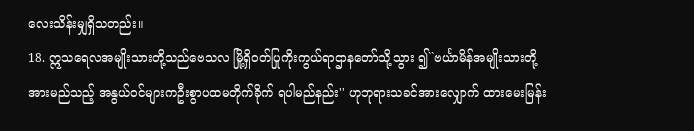လေးသိန်းမျှရှိသတည်း။
18. ဣသရေလအမျိုးသားတို့သည်ဗေသလ မြို့ရှိဝတ်ပြုကိုးကွယ်ရာဌာနတော်သို့သွား ၍``ဗင်္ယာမိန်အမျိုးသားတို့အားမည်သည့် အနွယ်ဝင်များကဦးစွာပထမတိုက်ခိုက် ရပါမည်နည်း'' ဟုဘုရားသခင်အားလျှောက် ထားမေးမြန်း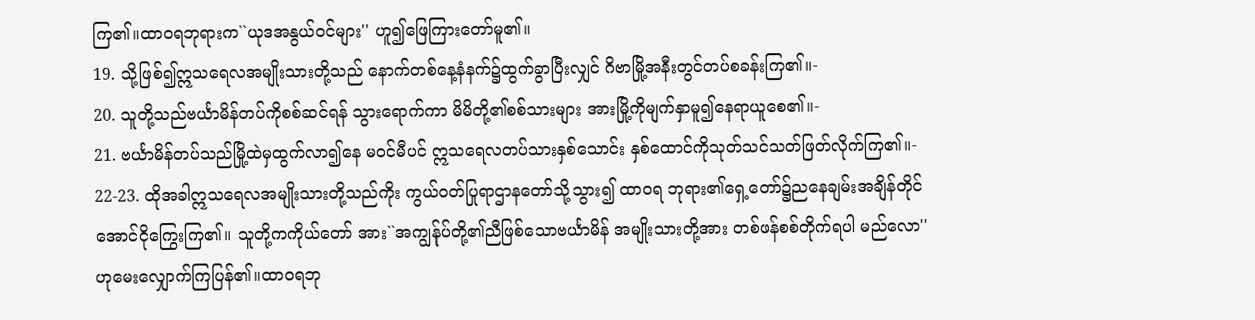ကြ၏။ထာဝရဘုရားက``ယုဒအနွယ်ဝင်များ'' ဟူ၍ဖြေကြားတော်မူ၏။
19. သို့ဖြစ်၍ဣသရေလအမျိုးသားတို့သည် နောက်တစ်နေ့နံနက်၌ထွက်ခွာပြီးလျှင် ဂိဗာမြို့အနီးတွင်တပ်စခန်းကြ၏။-
20. သူတို့သည်ဗင်္ယာမိန်တပ်ကိုစစ်ဆင်ရန် သွားရောက်ကာ မိမိတို့၏စစ်သားများ အားမြို့ကိုမျက်နှာမူ၍နေရာယူစေ၏။-
21. ဗင်္ယာမိန်တပ်သည်မြို့ထဲမှထွက်လာ၍နေ မဝင်မီပင် ဣသရေလတပ်သားနှစ်သောင်း နှစ်ထောင်ကိုသုတ်သင်သတ်ဖြတ်လိုက်ကြ၏။-
22-23. ထိုအခါဣသရေလအမျိုးသားတို့သည်ကိုး ကွယ်ဝတ်ပြုရာဌာနတော်သို့သွား၍ ထာဝရ ဘုရား၏ရှေ့တော်၌ညနေချမ်းအချိန်တိုင် အောင်ငိုကြွေးကြ၏။ သူတို့ကကိုယ်တော် အား``အကျွန်ုပ်တို့၏ညီဖြစ်သောဗင်္ယာမိန် အမျိုးသားတို့အား တစ်ဖန်စစ်တိုက်ရပါ မည်လော'' ဟုမေးလျှောက်ကြပြန်၏။ထာဝရဘု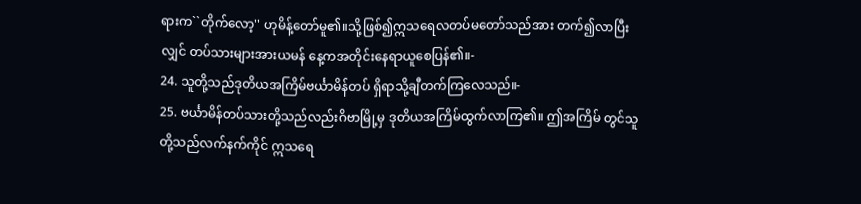ရားက``တိုက်လော့'' ဟုမိန့်တော်မူ၏။သို့ဖြစ်၍ဣသရေလတပ်မတော်သည်အား တက်၍လာပြီးလျှင် တပ်သားများအားယမန် နေ့ကအတိုင်းနေရာယူစေပြန်၏။-
24. သူတို့သည်ဒုတိယအကြိမ်ဗင်္ယာမိန်တပ် ရှိရာသို့ချီတက်ကြလေသည်။-
25. ဗင်္ယာမိန်တပ်သားတို့သည်လည်းဂိဗာမြို့မှ ဒုတိယအကြိမ်ထွက်လာကြ၏။ ဤအကြိမ် တွင်သူတို့သည်လက်နက်ကိုင် ဣသရေ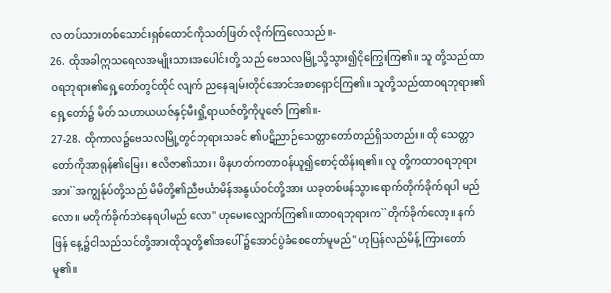လ တပ်သားတစ်သောင်းရှစ်ထောင်ကိုသတ်ဖြတ် လိုက်ကြလေသည်။-
26. ထိုအခါဣသရေလအမျိုးသားအပေါင်းတို့ သည် ဗေသလမြို့သို့သွား၍ငိုကြွေးကြ၏။ သူ တို့သည်ထာဝရဘုရား၏ရှေ့တော်တွင်ထိုင် လျက် ညနေချမ်းတိုင်အောင်အစာရှောင်ကြ၏။ သူတို့သည်ထာဝရဘုရား၏ရှေ့တော်၌ မိတ် သဟာယယဇ်နှင့်မီးရှို့ရာယဇ်တို့ကိုပူဇော် ကြ၏။-
27-28. ထိုကာလ၌ဗေသလမြို့တွင်ဘုရားသခင် ၏ပဋိညာဉ်သေတ္တာတော်တည်ရှိသတည်း။ ထို သေတ္တာတော်ကိုအာရုန်၏မြေး၊ ဧလိဇာ၏သား၊ ဖိနဟတ်ကတာဝန်ယူ၍စောင့်ထိန်းရ၏။ လူ တို့ကထာဝရဘုရားအား``အကျွန်ုပ်တို့သည် မိမိတို့၏ညီဗင်္ယာမိန်အနွယ်ဝင်တို့အား ယခုတစ်ဖန်သွားရောက်တိုက်ခိုက်ရပါ မည်လော။ မတိုက်ခိုက်ဘဲနေရပါမည် လော'' ဟုမေးလျှောက်ကြ၏။ထာဝရဘုရားက``တိုက်ခိုက်လော့။ နက်ဖြန် နေ့၌ငါသည်သင်တို့အားထိုသူတို့၏အပေါ် ၌အောင်ပွဲခံစေတော်မူမည်'' ဟုပြန်လည်မိန့် ကြားတော်မူ၏။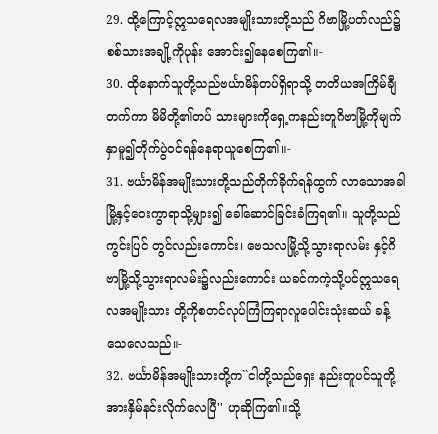29. ထို့ကြောင့်ဣသရေလအမျိုးသားတို့သည် ဂိဗာမြို့ပတ်လည်၌စစ်သားအချို့ကိုပုန်း အောင်း၍နေစေကြ၏။-
30. ထိုနောက်သူတို့သည်ဗင်္ယာမိန်တပ်ရှိရာသို့ တတိယအကြိမ်ချီတက်ကာ မိမိတို့၏တပ် သားများကိုရှေ့ကနည်းတူဂိဗာမြို့ကိုမျက် နှာမူ၍တိုက်ပွဲဝင်ရန်နေရာယူစေကြ၏။-
31. ဗင်္ယာမိန်အမျိုးသားတို့သည်တိုက်ခိုက်ရန်ထွက် လာသောအခါ မြို့နှင့်ဝေးကွာရာသို့မျှား၍ ခေါ်ဆောင်ခြင်းခံကြရ၏။ သူတို့သည်ကွင်းပြင် တွင်လည်းကောင်း၊ ဗေသလမြို့သို့သွားရာလမ်း နှင့်ဂိဗာမြို့သို့သွားရာလမ်း၌လည်းကောင်း ယခင်ကကဲ့သို့ပင်ဣသရေလအမျိုးသား တို့ကိုစတင်လုပ်ကြံကြရာလူပေါင်းသုံးဆယ် ခန့်သေလေသည်။-
32. ဗင်္ယာမိန်အမျိုးသားတို့က``ငါတို့သည်ရှေး နည်းတူပင်သူတို့အားနှိမ်နင်းလိုက်လေပြီ'' ဟုဆိုကြ၏။သို့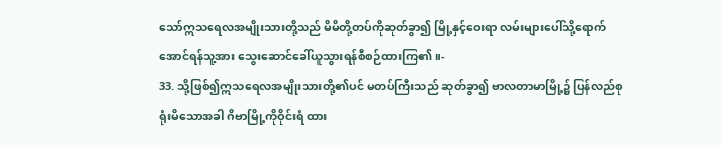သော်ဣသရေလအမျိုးသားတို့သည် မိမိတို့တပ်ကိုဆုတ်ခွာ၍ မြို့နှင့်ဝေးရာ လမ်းများပေါ်သို့ရောက်အောင်ရန်သူ့အား သွေးဆောင်ခေါ်ယူသွားရန်စီစဉ်ထားကြ၏။-
33. သို့ဖြစ်၍ဣသရေလအမျိုးသားတို့၏ပင် မတပ်ကြီးသည် ဆုတ်ခွာ၍ ဗာလတာမာမြို့၌ ပြန်လည်စုရုံးမိသောအခါ ဂိဗာမြို့ကိုဝိုင်းရံ ထား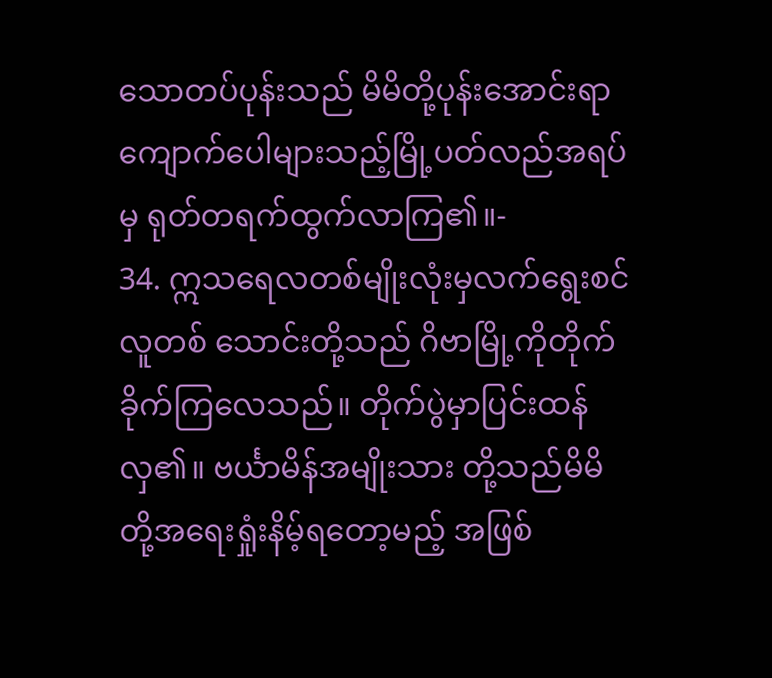သောတပ်ပုန်းသည် မိမိတို့ပုန်းအောင်းရာ ကျောက်ပေါများသည့်မြို့ပတ်လည်အရပ်မှ ရုတ်တရက်ထွက်လာကြ၏။-
34. ဣသရေလတစ်မျိုးလုံးမှလက်ရွေးစင်လူတစ် သောင်းတို့သည် ဂိဗာမြို့ကိုတိုက်ခိုက်ကြလေသည်။ တိုက်ပွဲမှာပြင်းထန်လှ၏။ ဗင်္ယာမိန်အမျိုးသား တို့သည်မိမိတို့အရေးရှုံးနိမ့်ရတော့မည့် အဖြစ်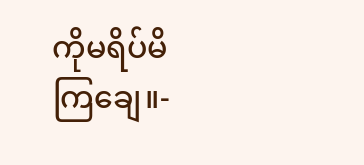ကိုမရိပ်မိကြချေ။-